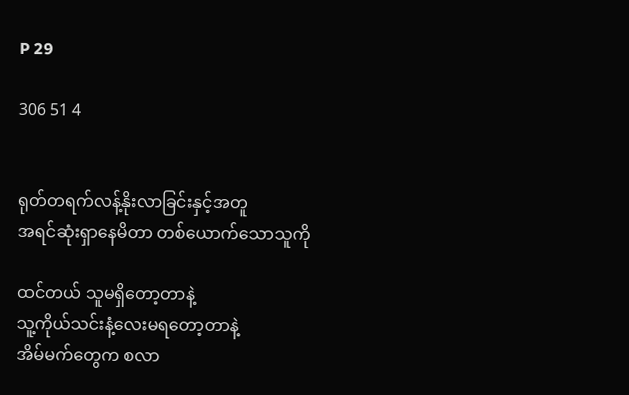P 29

306 51 4


ရုတ်တရက်လန့်နိုးလာခြင်းနှင့်အတူ
အရင်ဆုံးရှာနေမိတာ တစ်ယောက်သောသူကို

ထင်တယ် သူမရှိတော့တာနဲ့
သူ့ကိုယ်သင်းနံ့လေးမရတော့တာနဲ့
အိမ်မက်တွေက စလာ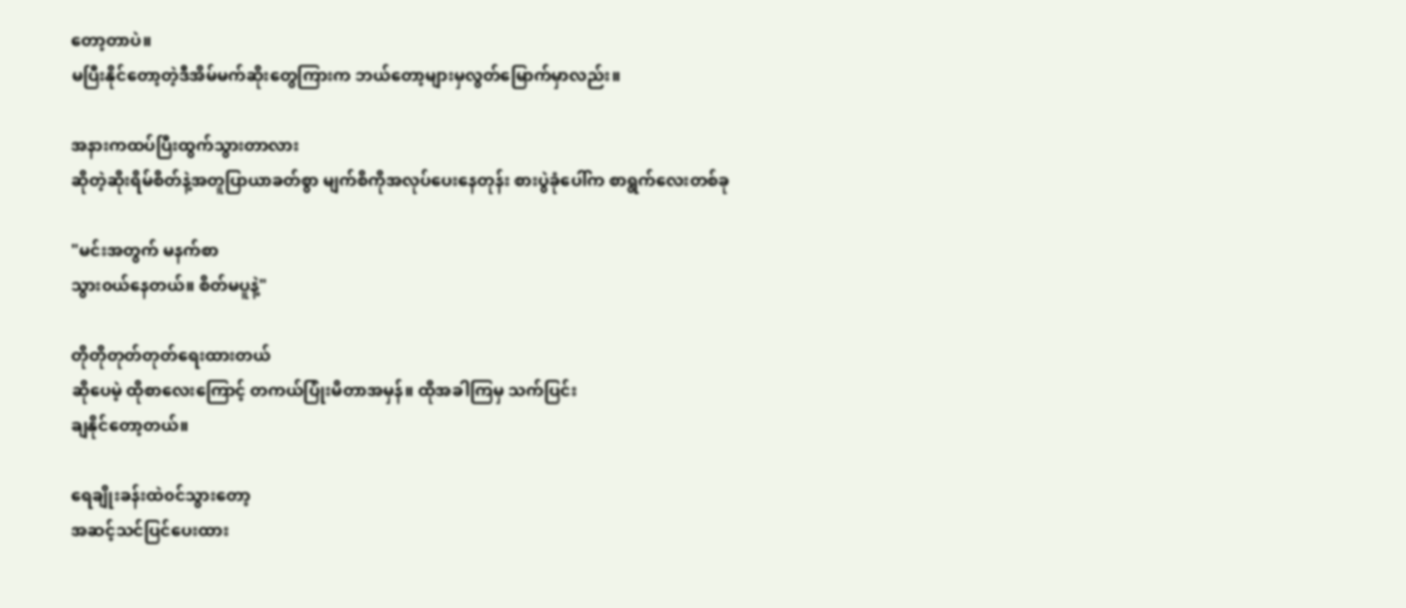တော့တာပဲ။
မပြီးနိုင်တော့တဲ့ဒီအိမ်မက်ဆိုးတွေကြားက ဘယ်တော့များမှလွတ်မြောက်မှာလည်း။

အနားကထပ်ပြီးထွက်သွားတာလား
ဆိုတဲ့ဆိုးရိမ်စိတ်နဲ့အတူပြာယာခတ်စွာ မျက်စိကိုအလုပ်ပေးနေတုန်း စားပွဲခုံပေါ်က စာရွက်လေးတစ်ခု

"မင်းအတွက် မနက်စာ
သွား၀ယ်နေတယ်။ စိတ်မပူနဲ့"

တိုတိုတုတ်တုတ်ရေးထားတယ်
ဆိုပေမဲ့ ထိုစာလေးကြောင့် တကယ်ပြုံးမိတာအမှန်။ ထိုအခါကြမှ သက်ပြင်း
ချနိုင်တော့တယ်။

ရေချိုးခန်းထဲ၀င်သွားတော့
အဆင့်သင်ပြင်ပေးထား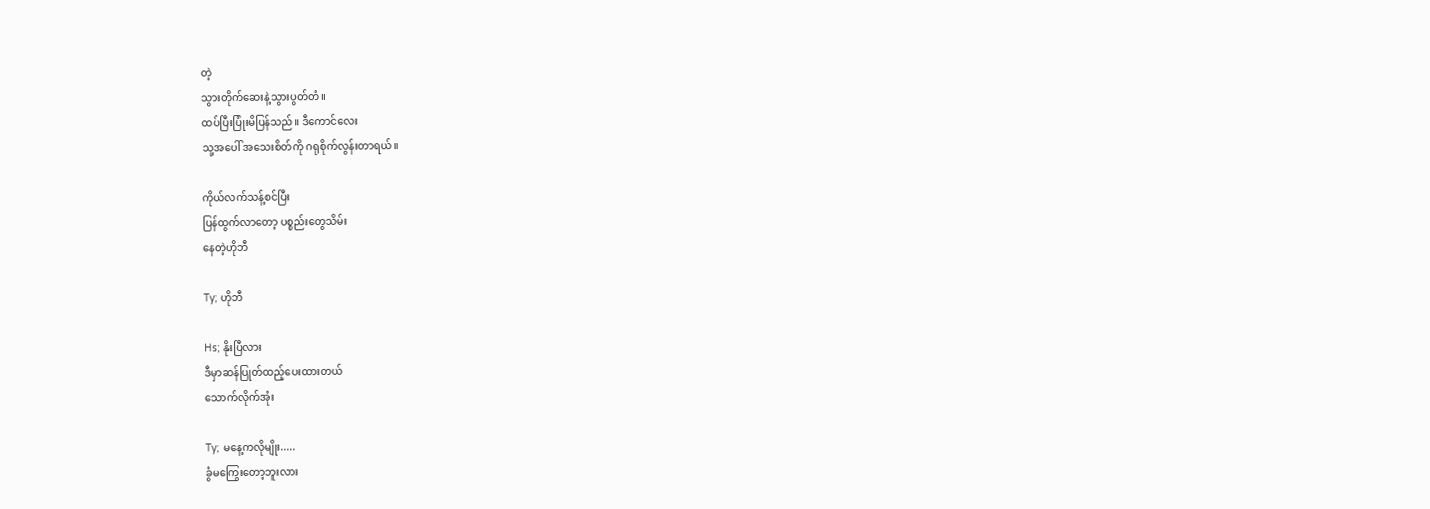တဲ့
သွားတိုက်ဆေးနဲ့သွားပွတ်တံ။
ထပ်ပြီးပြုံးမိပြန်သည်။ ဒီကောင်လေး
သု့အပေါ် အသေးစိတ်ကို ဂရုစိုက်လွန်းတာရယ်။

ကိုယ်လက်သန့်စင်ပြီး
ပြန်ထွက်လာတော့ ပစ္စည်းတွေသိမ်း
နေတဲ့ဟိုဘီ

Ty; ဟိုဘီ

Hs; နိုးပြီလား
ဒီမှာဆန်ပြုတ်ထည့်ပေးထားတယ်
သောက်လိုက်အုံး

Ty; မနေ့ကလိုမျိုး.....
ခွံမကြွေးတော့ဘူးလား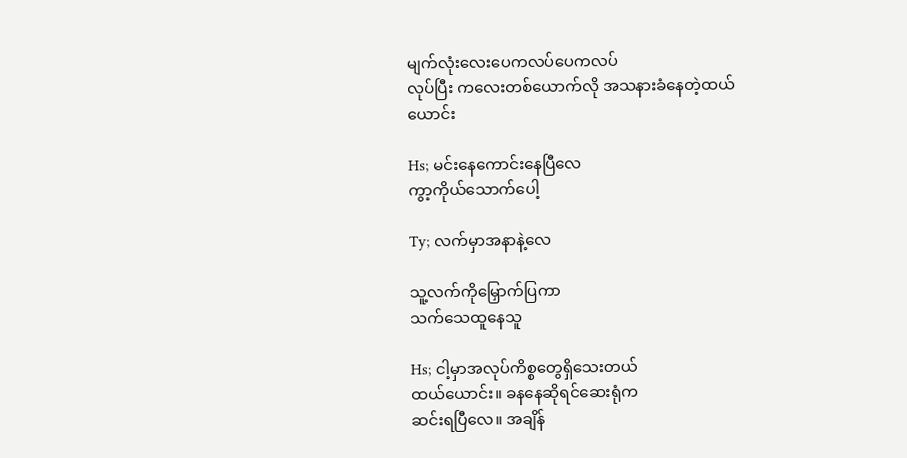မျက်လုံးလေးပေကလပ်ပေကလပ်
လုပ်ပြီး ကလေးတစ်ယောက်လို အသနားခံနေတဲ့ထယ်ယောင်း

Hs; မင်းနေကောင်းနေပြီလေ
ကွာ့ကိုယ်သောက်ပေါ့

Ty; လက်မှာအနာနဲ့လေ

သူ့လက်ကိုမြှောက်ပြကာ
သက်သေထူနေသူ

Hs; ငါ့မှာအလုပ်ကိစ္စတွေရှိသေးတယ်
ထယ်ယောင်း။ ခနနေဆိုရင်ဆေးရုံက
ဆင်းရပြီလေ။ အချိန်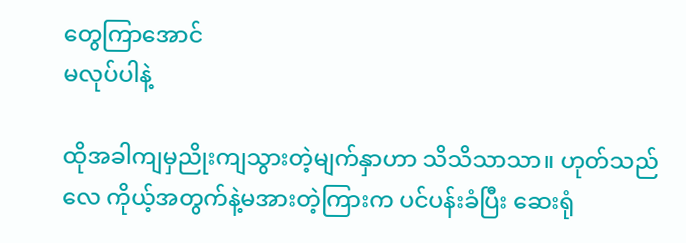တွေကြာအောင်
မလုပ်ပါနဲ့

ထိုအခါကျမှညိုးကျသွားတဲ့မျက်နှာ‌ဟာ သိသိသာသာ။ ဟုတ်သည်လေ ကိုယ့်အတွက်နဲ့မအားတဲ့ကြားက ပင်ပန်းခံပြီး ဆေးရုံ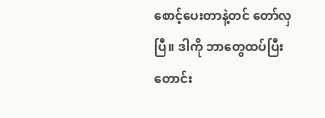စောင့်ပေးတာနဲ့တင် တော်လှပြီ။ ဒါကို ဘာတွေထပ်ပြီး တောင်း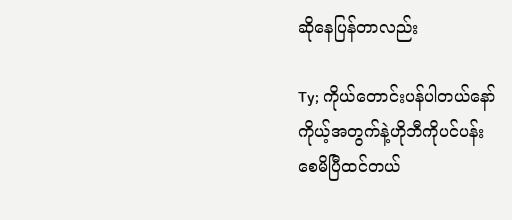ဆိုနေပြန်တာလည်း

Ty; ကိုယ်တောင်းပန်ပါတယ်နော်
ကိုယ့်အတွက်နဲ့ဟိုဘီကိုပင်ပန်း
စေမိပြီထင်တယ်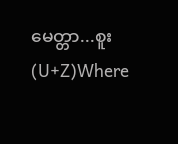မေတ္တာ...စူး (U+Z)Where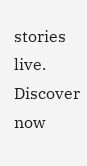stories live. Discover now